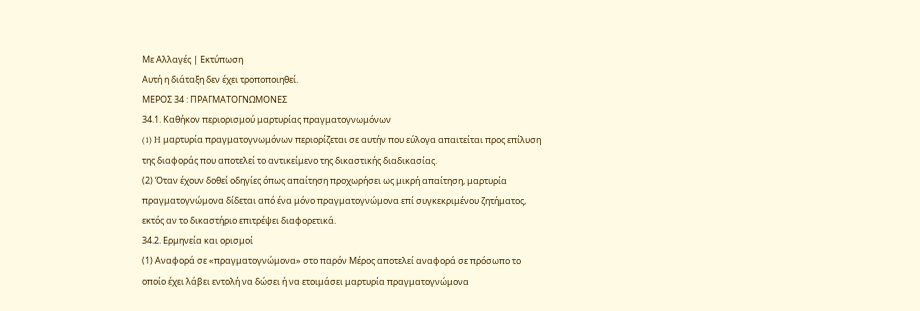Με Αλλαγές | Εκτύπωση
Αυτή η διάταξη δεν έχει τροποποιηθεί.
ΜΕΡΟΣ 34 : ΠΡΑΓΜΑΤΟΓΝΩΜΟΝΕΣ
34.1. Καθήκον περιορισμού μαρτυρίας πραγματογνωμόνων
(1) H μαρτυρία πραγματογνωμόνων περιορίζεται σε αυτήν που εύλογα απαιτείται προς επίλυση της διαφοράς που αποτελεί το αντικείμενο της δικαστικής διαδικασίας.
(2) Όταν έχουν δοθεί οδηγίες όπως απαίτηση προχωρήσει ως μικρή απαίτηση, μαρτυρία πραγματογνώμονα δίδεται από ένα μόνο πραγματογνώμονα επί συγκεκριμένου ζητήματος, εκτός αν το δικαστήριο επιτρέψει διαφορετικά.
34.2. Ερμηνεία και ορισμοί
(1) Αναφορά σε «πραγματογνώμονα» στο παρόν Μέρος αποτελεί αναφορά σε πρόσωπο το οποίο έχει λάβει εντολή να δώσει ή να ετοιμάσει μαρτυρία πραγματογνώμονα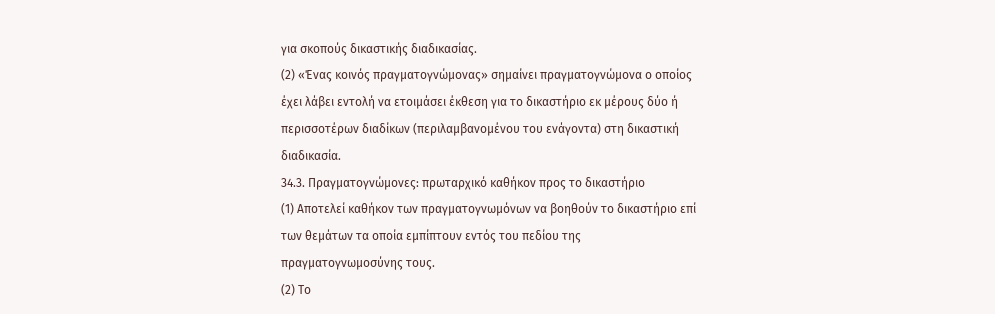για σκοπούς δικαστικής διαδικασίας.
(2) «Ένας κοινός πραγματογνώμονας» σημαίνει πραγματογνώμονα ο οποίος έχει λάβει εντολή να ετοιμάσει έκθεση για το δικαστήριο εκ μέρους δύο ή περισσοτέρων διαδίκων (περιλαμβανομένου του ενάγοντα) στη δικαστική διαδικασία.
34.3. Πραγματογνώμονες: πρωταρχικό καθήκον προς το δικαστήριο
(1) Αποτελεί καθήκον των πραγματογνωμόνων να βοηθούν το δικαστήριο επί των θεμάτων τα οποία εμπίπτουν εντός του πεδίου της πραγματογνωμοσύνης τους.
(2) Το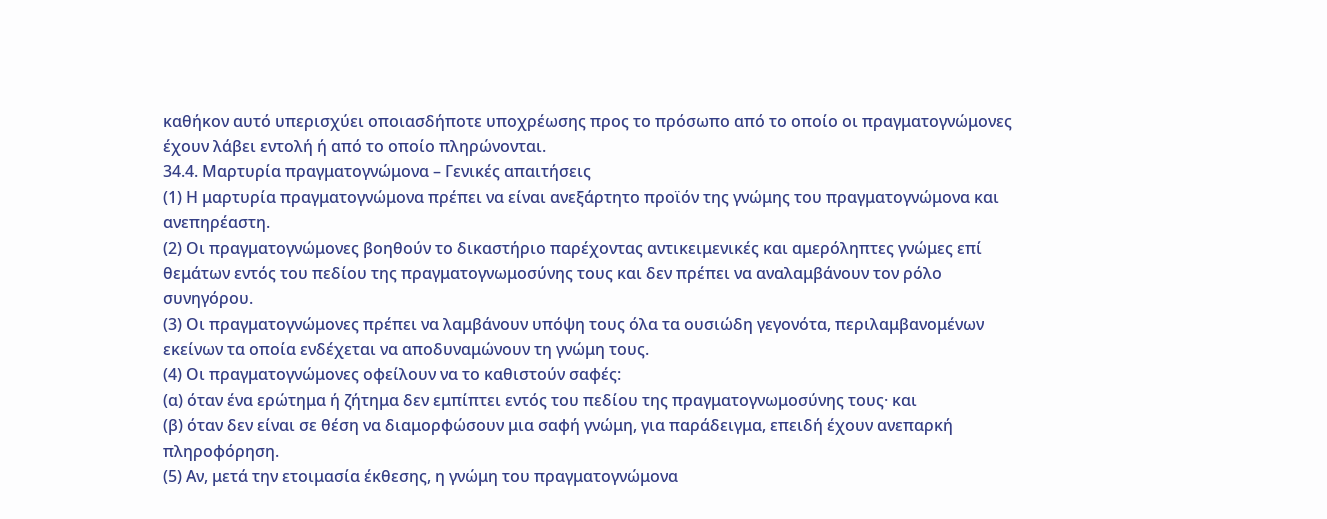καθήκον αυτό υπερισχύει οποιασδήποτε υποχρέωσης προς το πρόσωπο από το οποίο οι πραγματογνώμονες έχουν λάβει εντολή ή από το οποίο πληρώνονται.
34.4. Μαρτυρία πραγματογνώμονα – Γενικές απαιτήσεις
(1) Η μαρτυρία πραγματογνώμονα πρέπει να είναι ανεξάρτητο προϊόν της γνώμης του πραγματογνώμονα και ανεπηρέαστη.
(2) Οι πραγματογνώμονες βοηθούν το δικαστήριο παρέχοντας αντικειμενικές και αμερόληπτες γνώμες επί θεμάτων εντός του πεδίου της πραγματογνωμοσύνης τους και δεν πρέπει να αναλαμβάνουν τον ρόλο συνηγόρου.
(3) Οι πραγματογνώμονες πρέπει να λαμβάνουν υπόψη τους όλα τα ουσιώδη γεγονότα, περιλαμβανομένων εκείνων τα οποία ενδέχεται να αποδυναμώνουν τη γνώμη τους.
(4) Οι πραγματογνώμονες οφείλουν να το καθιστούν σαφές:
(α) όταν ένα ερώτημα ή ζήτημα δεν εμπίπτει εντός του πεδίου της πραγματογνωμοσύνης τους· και
(β) όταν δεν είναι σε θέση να διαμορφώσουν μια σαφή γνώμη, για παράδειγμα, επειδή έχουν ανεπαρκή πληροφόρηση.
(5) Αν, μετά την ετοιμασία έκθεσης, η γνώμη του πραγματογνώμονα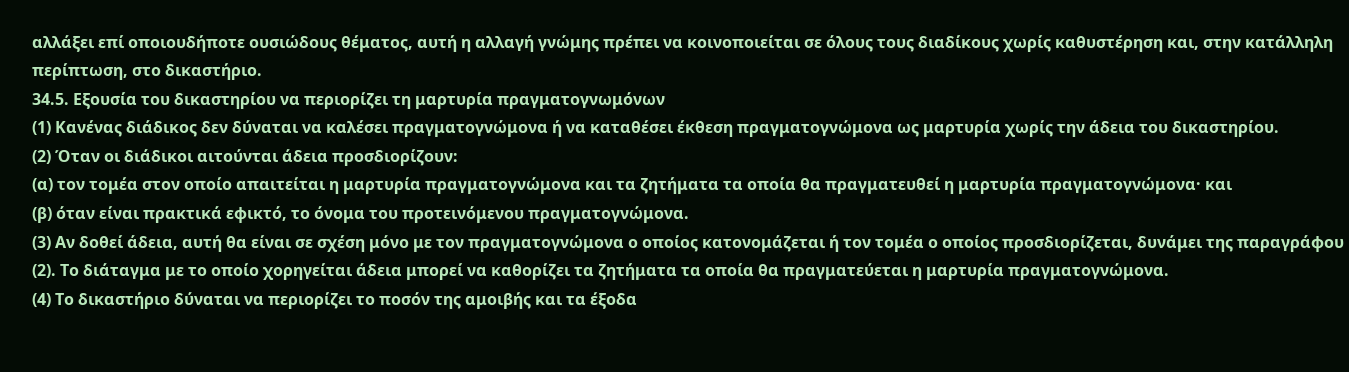αλλάξει επί οποιουδήποτε ουσιώδους θέματος, αυτή η αλλαγή γνώμης πρέπει να κοινοποιείται σε όλους τους διαδίκους χωρίς καθυστέρηση και, στην κατάλληλη περίπτωση, στο δικαστήριο.
34.5. Εξουσία του δικαστηρίου να περιορίζει τη μαρτυρία πραγματογνωμόνων
(1) Κανένας διάδικος δεν δύναται να καλέσει πραγματογνώμονα ή να καταθέσει έκθεση πραγματογνώμονα ως μαρτυρία χωρίς την άδεια του δικαστηρίου.
(2) Όταν οι διάδικοι αιτoύνται άδεια προσδιορίζουν:
(α) τον τομέα στον οποίο απαιτείται η μαρτυρία πραγματογνώμονα και τα ζητήματα τα οποία θα πραγματευθεί η μαρτυρία πραγματογνώμονα· και
(β) όταν είναι πρακτικά εφικτό, το όνομα του προτεινόμενου πραγματογνώμονα.
(3) Αν δοθεί άδεια, αυτή θα είναι σε σχέση μόνο με τον πραγματογνώμονα ο οποίος κατονομάζεται ή τον τομέα ο οποίος προσδιορίζεται, δυνάμει της παραγράφου (2). Το διάταγμα με το οποίο χορηγείται άδεια μπορεί να καθορίζει τα ζητήματα τα οποία θα πραγματεύεται η μαρτυρία πραγματογνώμονα.
(4) Το δικαστήριο δύναται να περιορίζει το ποσόν της αμοιβής και τα έξοδα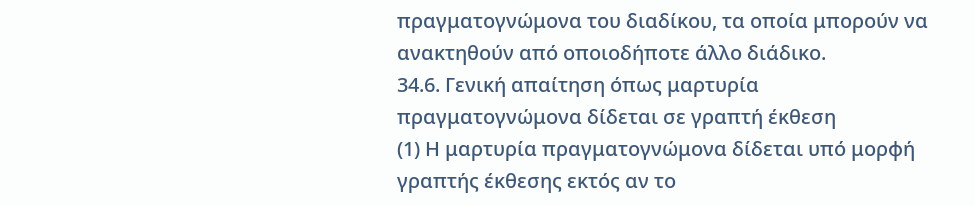πραγματογνώμονα του διαδίκου, τα οποία μπορούν να ανακτηθούν από οποιοδήποτε άλλο διάδικο.
34.6. Γενική απαίτηση όπως μαρτυρία πραγματογνώμονα δίδεται σε γραπτή έκθεση
(1) Η μαρτυρία πραγματογνώμονα δίδεται υπό μορφή γραπτής έκθεσης εκτός αν το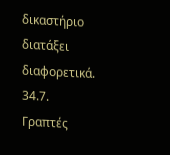δικαστήριο διατάξει διαφορετικά.
34.7. Γραπτές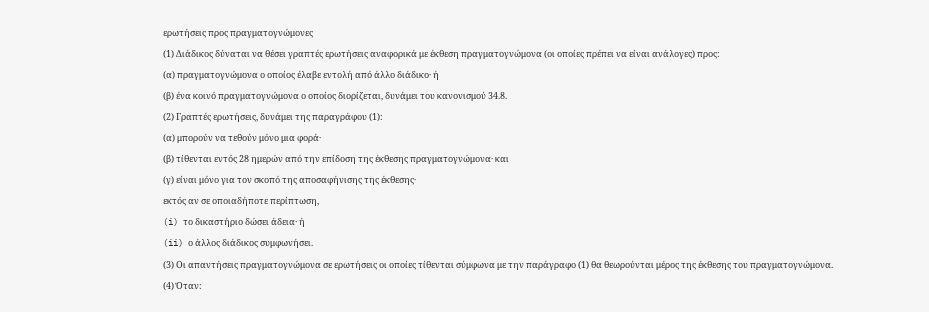ερωτήσεις προς πραγματογνώμονες
(1) Διάδικος δύναται να θέσει γραπτές ερωτήσεις αναφορικά με έκθεση πραγματογνώμονα (οι οποίες πρέπει να είναι ανάλογες) προς:
(α) πραγματογνώμονα ο οποίος έλαβε εντολή από άλλο διάδικο· ή
(β) ένα κοινό πραγματογνώμονα ο οποίος διορίζεται, δυνάμει του κανονισμού 34.8.
(2) Γραπτές ερωτήσεις, δυνάμει της παραγράφου (1):
(α) μπορούν να τεθούν μόνο μια φορά·
(β) τίθενται εντός 28 ημερών από την επίδοση της έκθεσης πραγματογνώμονα· και
(γ) είναι μόνο για τον σκοπό της αποσαφήνισης της έκθεσης·
εκτός αν σε οποιαδήποτε περίπτωση,
(i) το δικαστήριο δώσει άδεια· ή
(ii) ο άλλος διάδικος συμφωνήσει.
(3) Οι απαντήσεις πραγματογνώμονα σε ερωτήσεις οι οποίες τίθενται σύμφωνα με την παράγραφο (1) θα θεωρούνται μέρος της έκθεσης του πραγματογνώμονα.
(4) Όταν: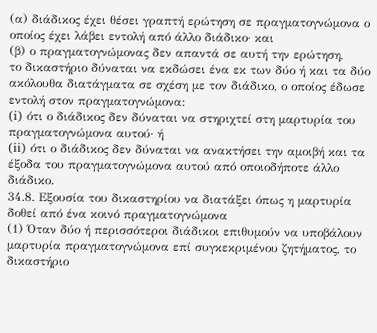(α) διάδικος έχει θέσει γραπτή ερώτηση σε πραγματογνώμονα ο οποίος έχει λάβει εντολή από άλλο διάδικο· και
(β) ο πραγματογνώμονας δεν απαντά σε αυτή την ερώτηση,
το δικαστήριο δύναται να εκδώσει ένα εκ των δύο ή και τα δύο ακόλουθα διατάγματα σε σχέση με τον διάδικο, ο οποίος έδωσε εντολή στον πραγματογνώμονα:
(i) ότι ο διάδικος δεν δύναται να στηριχτεί στη μαρτυρία του πραγματογνώμονα αυτού· ή
(ii) ότι ο διάδικος δεν δύναται να ανακτήσει την αμοιβή και τα έξοδα του πραγματογνώμονα αυτού από οποιοδήποτε άλλο διάδικο.
34.8. Εξουσία του δικαστηρίου να διατάξει όπως η μαρτυρία δοθεί από ένα κοινό πραγματογνώμονα
(1) Όταν δύο ή περισσότεροι διάδικοι επιθυμούν να υποβάλουν μαρτυρία πραγματογνώμονα επί συγκεκριμένου ζητήματος, το δικαστήριο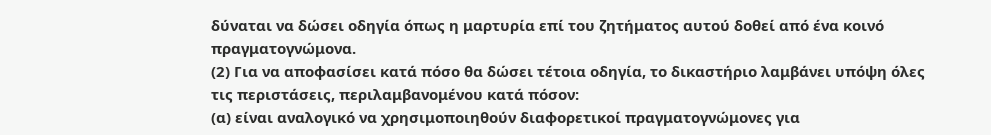δύναται να δώσει οδηγία όπως η μαρτυρία επί του ζητήματος αυτού δοθεί από ένα κοινό πραγματογνώμονα.
(2) Για να αποφασίσει κατά πόσο θα δώσει τέτοια οδηγία, το δικαστήριο λαμβάνει υπόψη όλες τις περιστάσεις, περιλαμβανομένου κατά πόσον:
(α) είναι αναλογικό να χρησιμοποιηθούν διαφορετικοί πραγματογνώμονες για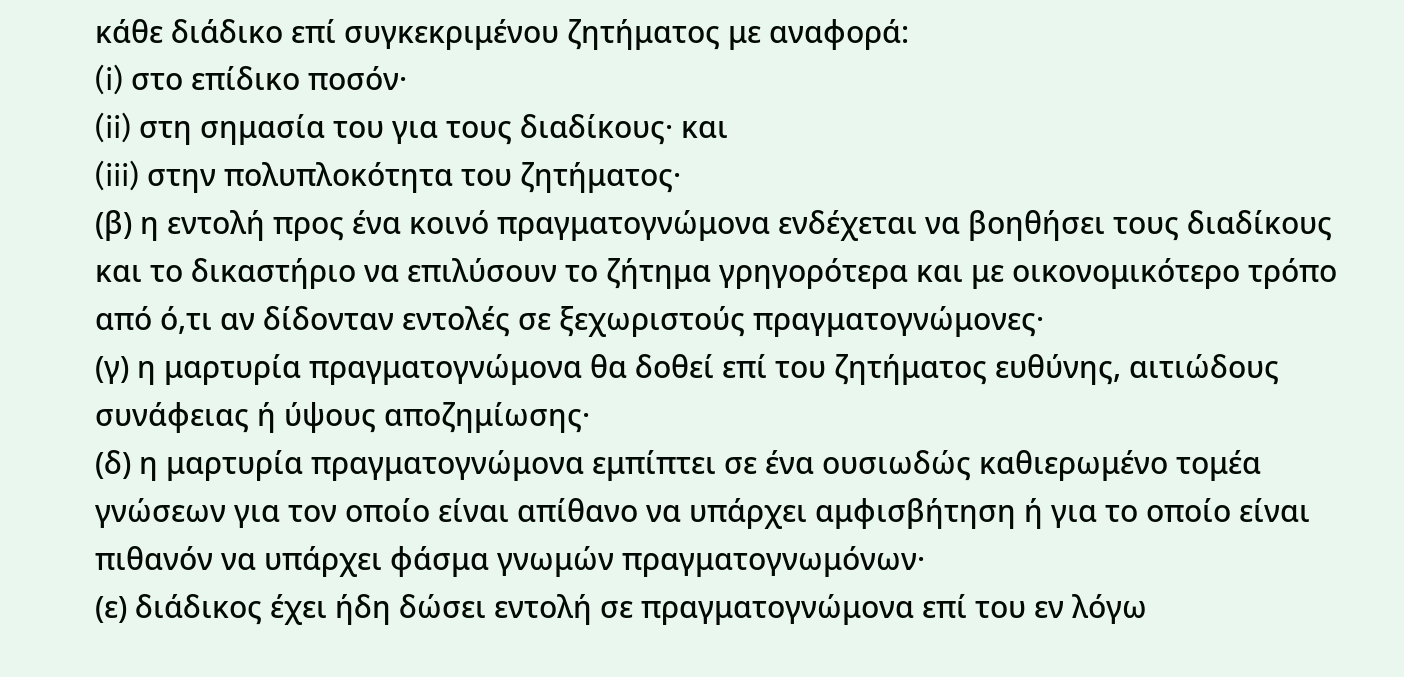κάθε διάδικο επί συγκεκριμένου ζητήματος με αναφορά:
(i) στο επίδικο ποσόν·
(ii) στη σημασία του για τους διαδίκους· και
(iii) στην πολυπλοκότητα του ζητήματος·
(β) η εντολή προς ένα κοινό πραγματογνώμονα ενδέχεται να βοηθήσει τους διαδίκους και το δικαστήριο να επιλύσουν το ζήτημα γρηγορότερα και με οικονομικότερο τρόπο από ό,τι αν δίδονταν εντολές σε ξεχωριστούς πραγματογνώμονες·
(γ) η μαρτυρία πραγματογνώμονα θα δοθεί επί του ζητήματος ευθύνης, αιτιώδους συνάφειας ή ύψους αποζημίωσης·
(δ) η μαρτυρία πραγματογνώμονα εμπίπτει σε ένα ουσιωδώς καθιερωμένο τομέα γνώσεων για τον οποίο είναι απίθανο να υπάρχει αμφισβήτηση ή για το οποίο είναι πιθανόν να υπάρχει φάσμα γνωμών πραγματογνωμόνων·
(ε) διάδικος έχει ήδη δώσει εντολή σε πραγματογνώμονα επί του εν λόγω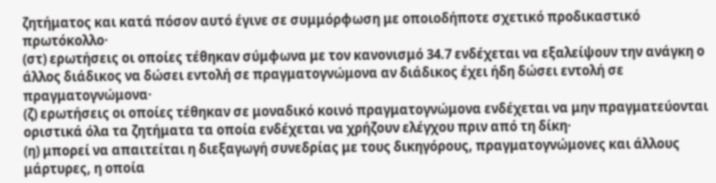ζητήματος και κατά πόσον αυτό έγινε σε συμμόρφωση με οποιοδήποτε σχετικό προδικαστικό πρωτόκολλο·
(στ) ερωτήσεις οι οποίες τέθηκαν σύμφωνα με τον κανονισμό 34.7 ενδέχεται να εξαλείψουν την ανάγκη ο άλλος διάδικος να δώσει εντολή σε πραγματογνώμονα αν διάδικος έχει ήδη δώσει εντολή σε πραγματογνώμονα·
(ζ) ερωτήσεις οι οποίες τέθηκαν σε μοναδικό κοινό πραγματογνώμονα ενδέχεται να μην πραγματεύονται οριστικά όλα τα ζητήματα τα οποία ενδέχεται να χρήζουν ελέγχου πριν από τη δίκη·
(η) μπορεί να απαιτείται η διεξαγωγή συνεδρίας με τους δικηγόρους, πραγματογνώμονες και άλλους μάρτυρες, η οποία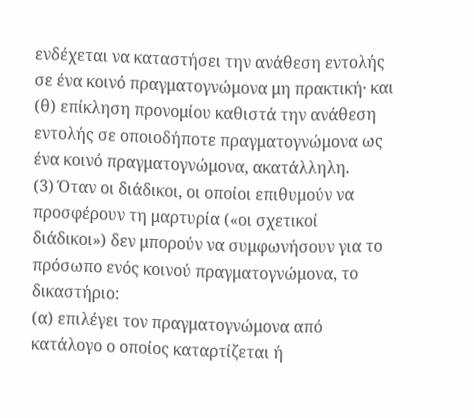ενδέχεται να καταστήσει την ανάθεση εντολής σε ένα κοινό πραγματογνώμονα μη πρακτική· και
(θ) επίκληση προνομίου καθιστά την ανάθεση εντολής σε οποιοδήποτε πραγματογνώμονα ως ένα κοινό πραγματογνώμονα, ακατάλληλη.
(3) Όταν οι διάδικοι, οι οποίοι επιθυμούν να προσφέρουν τη μαρτυρία («οι σχετικοί διάδικοι») δεν μπορούν να συμφωνήσουν για το πρόσωπο ενός κοινού πραγματογνώμονα, το δικαστήριο:
(α) επιλέγει τον πραγματογνώμονα από κατάλογο ο οποίος καταρτίζεται ή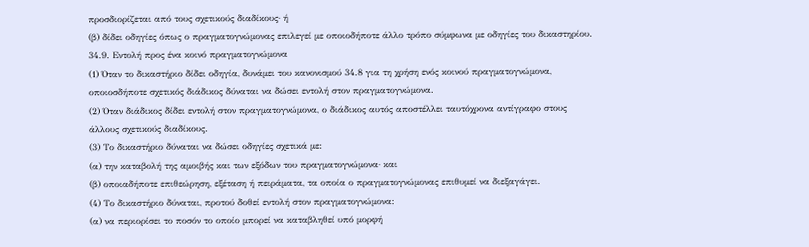προσδιορίζεται από τους σχετικούς διαδίκους· ή
(β) δίδει οδηγίες όπως ο πραγματογνώμονας επιλεγεί με οποιοδήποτε άλλο τρόπο σύμφωνα με οδηγίες του δικαστηρίου.
34.9. Εντολή προς ένα κοινό πραγματογνώμονα
(1) Όταν το δικαστήριο δίδει οδηγία, δυνάμει του κανονισμού 34.8 για τη χρήση ενός κοινού πραγματογνώμονα, οποιοσδήποτε σχετικός διάδικος δύναται να δώσει εντολή στον πραγματογνώμονα.
(2) Όταν διάδικος δίδει εντολή στον πραγματογνώμονα, ο διάδικος αυτός αποστέλλει ταυτόχρονα αντίγραφο στους άλλους σχετικούς διαδίκους.
(3) Το δικαστήριο δύναται να δώσει οδηγίες σχετικά με:
(α) την καταβολή της αμοιβής και των εξόδων του πραγματογνώμονα· και
(β) οποιαδήποτε επιθεώρηση, εξέταση ή πειράματα, τα οποία ο πραγματογνώμονας επιθυμεί να διεξαγάγει.
(4) Το δικαστήριο δύναται, προτού δοθεί εντολή στον πραγματογνώμονα:
(α) να περιορίσει το ποσόν το οποίο μπορεί να καταβληθεί υπό μορφή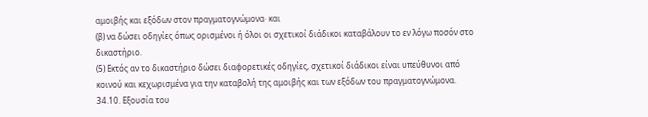αμοιβής και εξόδων στον πραγματογνώμονα· και
(β) να δώσει οδηγίες όπως ορισμένοι ή όλοι οι σχετικοί διάδικοι καταβάλουν το εν λόγω ποσόν στο δικαστήριο.
(5) Εκτός αν το δικαστήριο δώσει διαφορετικές οδηγίες, σχετικοί διάδικοι είναι υπεύθυνοι από κοινού και κεχωρισμένα για την καταβολή της αμοιβής και των εξόδων του πραγματογνώμονα.
34.10. Εξουσία του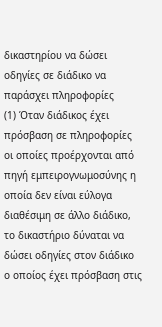δικαστηρίου να δώσει οδηγίες σε διάδικο να παράσχει πληροφορίες
(1) Όταν διάδικος έχει πρόσβαση σε πληροφορίες οι οποίες προέρχονται από πηγή εμπειρογνωμοσύνης η οποία δεν είναι εύλογα διαθέσιμη σε άλλο διάδικο, το δικαστήριο δύναται να δώσει οδηγίες στον διάδικο ο οποίος έχει πρόσβαση στις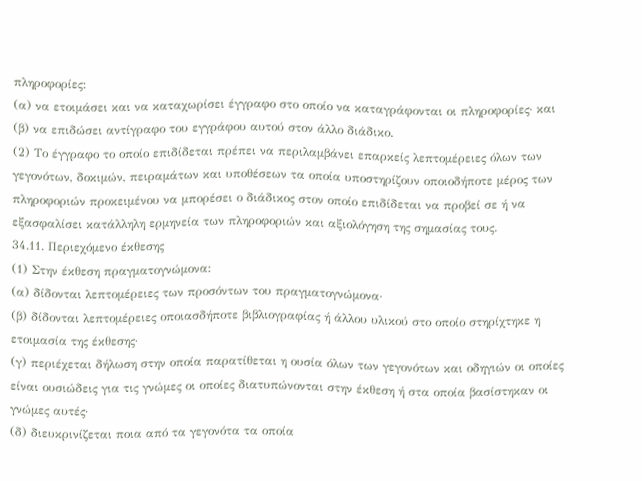πληροφορίες:
(α) να ετοιμάσει και να καταχωρίσει έγγραφο στο οποίο να καταγράφονται οι πληροφορίες· και
(β) να επιδώσει αντίγραφο του εγγράφου αυτού στον άλλο διάδικο.
(2) Το έγγραφο το οποίο επιδίδεται πρέπει να περιλαμβάνει επαρκείς λεπτομέρειες όλων των γεγονότων, δοκιμών, πειραμάτων και υποθέσεων τα οποία υποστηρίζουν οποιοδήποτε μέρος των πληροφοριών προκειμένου να μπορέσει ο διάδικος στον οποίο επιδίδεται να προβεί σε ή να εξασφαλίσει κατάλληλη ερμηνεία των πληροφοριών και αξιολόγηση της σημασίας τους.
34.11. Περιεχόμενο έκθεσης
(1) Στην έκθεση πραγματογνώμονα:
(α) δίδονται λεπτομέρειες των προσόντων του πραγματογνώμονα·
(β) δίδονται λεπτομέρειες οποιασδήποτε βιβλιογραφίας ή άλλου υλικού στο οποίο στηρίχτηκε η ετοιμασία της έκθεσης·
(γ) περιέχεται δήλωση στην οποία παρατίθεται η ουσία όλων των γεγονότων και οδηγιών οι οποίες είναι ουσιώδεις για τις γνώμες οι οποίες διατυπώνονται στην έκθεση ή στα οποία βασίστηκαν οι γνώμες αυτές·
(δ) διευκρινίζεται ποια από τα γεγονότα τα οποία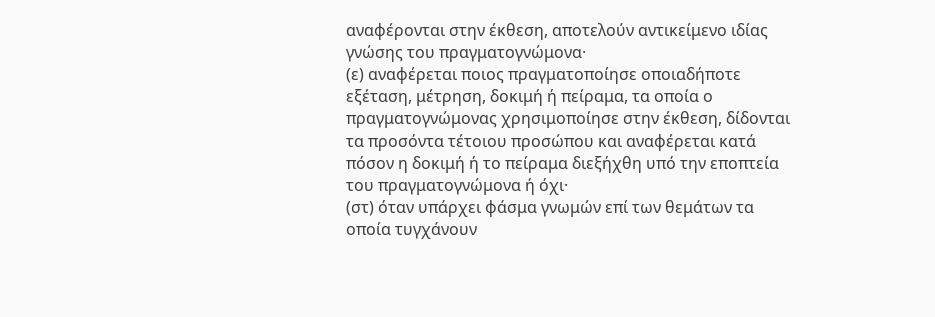αναφέρονται στην έκθεση, αποτελούν αντικείμενο ιδίας γνώσης του πραγματογνώμονα·
(ε) αναφέρεται ποιος πραγματοποίησε οποιαδήποτε εξέταση, μέτρηση, δοκιμή ή πείραμα, τα οποία ο πραγματογνώμονας χρησιμοποίησε στην έκθεση, δίδονται τα προσόντα τέτοιου προσώπου και αναφέρεται κατά πόσον η δοκιμή ή το πείραμα διεξήχθη υπό την εποπτεία του πραγματογνώμονα ή όχι·
(στ) όταν υπάρχει φάσμα γνωμών επί των θεμάτων τα οποία τυγχάνουν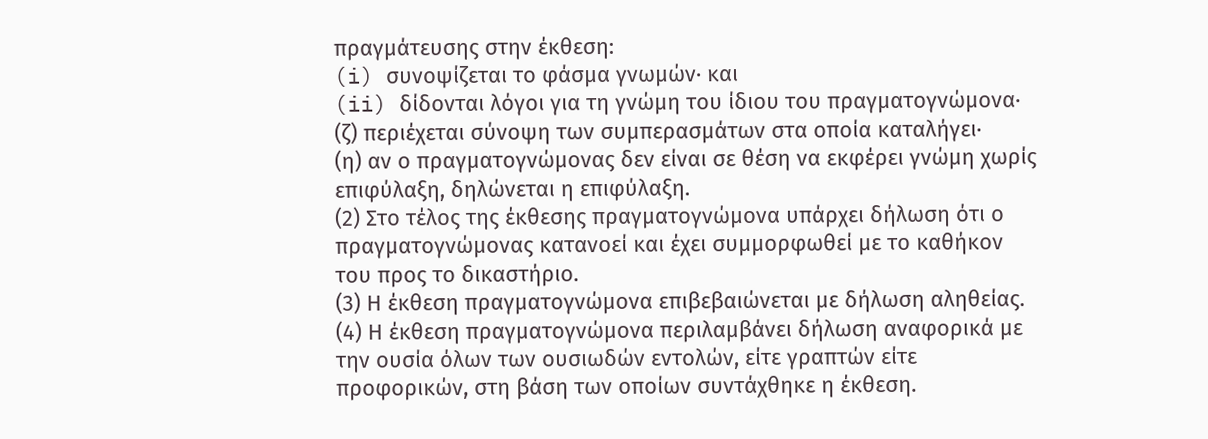πραγμάτευσης στην έκθεση:
(i) συνοψίζεται το φάσμα γνωμών· και
(ii) δίδονται λόγοι για τη γνώμη του ίδιου του πραγματογνώμονα·
(ζ) περιέχεται σύνοψη των συμπερασμάτων στα οποία καταλήγει·
(η) αν ο πραγματογνώμονας δεν είναι σε θέση να εκφέρει γνώμη χωρίς επιφύλαξη, δηλώνεται η επιφύλαξη.
(2) Στο τέλος της έκθεσης πραγματογνώμονα υπάρχει δήλωση ότι ο πραγματογνώμονας κατανοεί και έχει συμμορφωθεί με το καθήκον του προς το δικαστήριο.
(3) Η έκθεση πραγματογνώμονα επιβεβαιώνεται με δήλωση αληθείας.
(4) Η έκθεση πραγματογνώμονα περιλαμβάνει δήλωση αναφορικά με την ουσία όλων των ουσιωδών εντολών, είτε γραπτών είτε προφορικών, στη βάση των οποίων συντάχθηκε η έκθεση.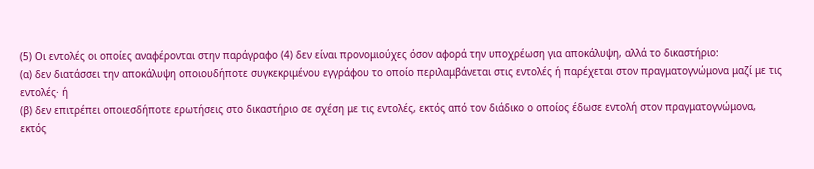(5) Οι εντολές οι οποίες αναφέρονται στην παράγραφο (4) δεν είναι προνομιούχες όσον αφορά την υποχρέωση για αποκάλυψη, αλλά το δικαστήριο:
(α) δεν διατάσσει την αποκάλυψη οποιουδήποτε συγκεκριμένου εγγράφου το οποίο περιλαμβάνεται στις εντολές ή παρέχεται στον πραγματογνώμονα μαζί με τις εντολές· ή
(β) δεν επιτρέπει οποιεσδήποτε ερωτήσεις στο δικαστήριο σε σχέση με τις εντολές, εκτός από τον διάδικο ο οποίος έδωσε εντολή στον πραγματογνώμονα,
εκτός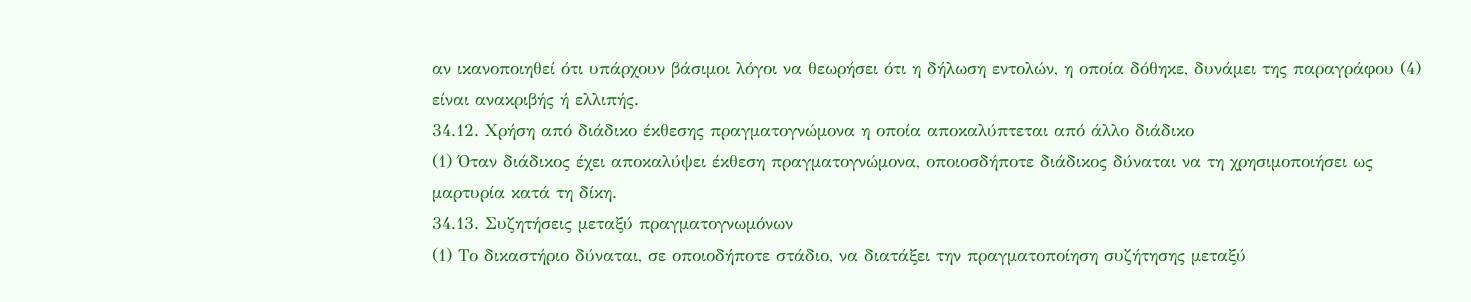αν ικανοποιηθεί ότι υπάρχουν βάσιμοι λόγοι να θεωρήσει ότι η δήλωση εντολών, η οποία δόθηκε, δυνάμει της παραγράφου (4) είναι ανακριβής ή ελλιπής.
34.12. Χρήση από διάδικο έκθεσης πραγματογνώμονα η οποία αποκαλύπτεται από άλλο διάδικο
(1) Όταν διάδικος έχει αποκαλύψει έκθεση πραγματογνώμονα, οποιοσδήποτε διάδικος δύναται να τη χρησιμοποιήσει ως μαρτυρία κατά τη δίκη.
34.13. Συζητήσεις μεταξύ πραγματογνωμόνων
(1) Το δικαστήριο δύναται, σε οποιοδήποτε στάδιο, να διατάξει την πραγματοποίηση συζήτησης μεταξύ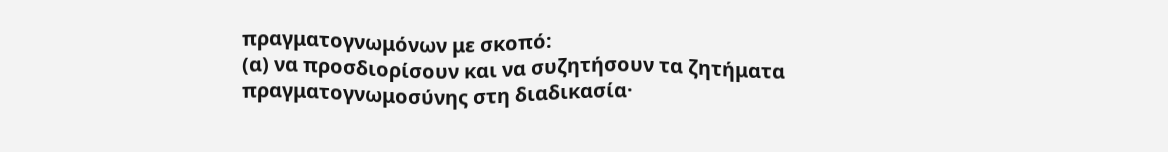πραγματογνωμόνων με σκοπό:
(α) να προσδιορίσουν και να συζητήσουν τα ζητήματα πραγματογνωμοσύνης στη διαδικασία·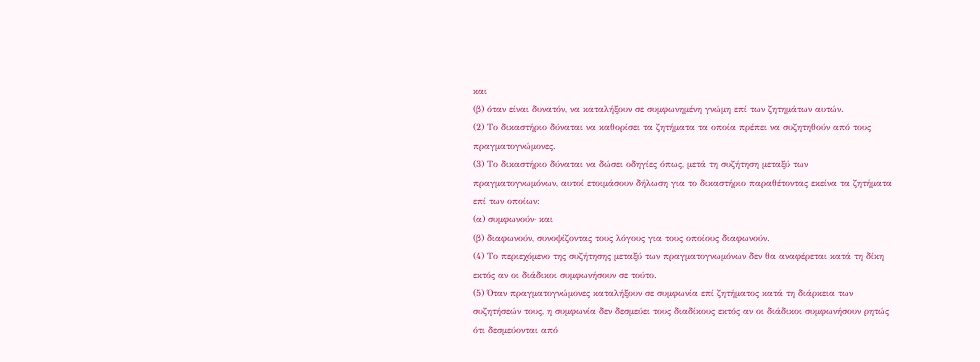και
(β) όταν είναι δυνατόν, να καταλήξουν σε συμφωνημένη γνώμη επί των ζητημάτων αυτών.
(2) Το δικαστήριο δύναται να καθορίσει τα ζητήματα τα οποία πρέπει να συζητηθούν από τους πραγματογνώμονες.
(3) Το δικαστήριο δύναται να δώσει οδηγίες όπως, μετά τη συζήτηση μεταξύ των πραγματογνωμόνων, αυτοί ετοιμάσουν δήλωση για το δικαστήριο παραθέτοντας εκείνα τα ζητήματα επί των οποίων:
(α) συμφωνούν· και
(β) διαφωνούν, συνοψίζοντας τους λόγους για τους οποίους διαφωνούν.
(4) Το περιεχόμενο της συζήτησης μεταξύ των πραγματογνωμόνων δεν θα αναφέρεται κατά τη δίκη εκτός αν οι διάδικοι συμφωνήσουν σε τούτο.
(5) Όταν πραγματογνώμονες καταλήξουν σε συμφωνία επί ζητήματος κατά τη διάρκεια των συζητήσεών τους, η συμφωνία δεν δεσμεύει τους διαδίκους εκτός αν οι διάδικοι συμφωνήσουν ρητώς ότι δεσμεύονται από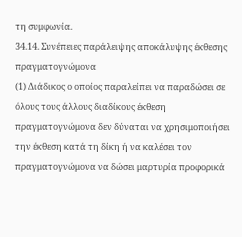τη συμφωνία.
34.14. Συνέπειες παράλειψης αποκάλυψης έκθεσης πραγματογνώμονα
(1) Διάδικος ο οποίος παραλείπει να παραδώσει σε όλους τους άλλους διαδίκους έκθεση πραγματογνώμονα δεν δύναται να χρησιμοποιήσει την έκθεση κατά τη δίκη ή να καλέσει τον πραγματογνώμονα να δώσει μαρτυρία προφορικά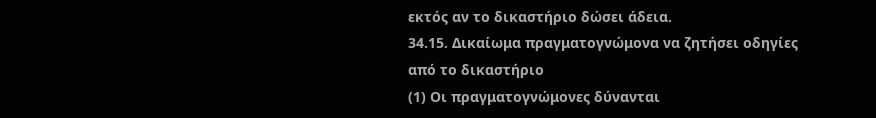εκτός αν το δικαστήριο δώσει άδεια.
34.15. Δικαίωμα πραγματογνώμονα να ζητήσει οδηγίες από το δικαστήριο
(1) Οι πραγματογνώμονες δύνανται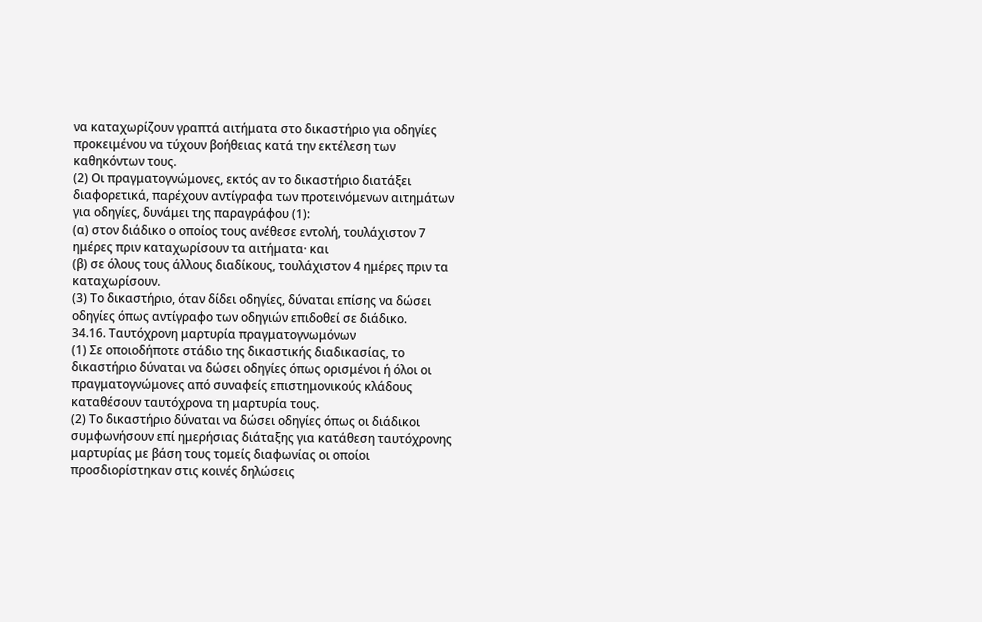να καταχωρίζουν γραπτά αιτήματα στο δικαστήριο για οδηγίες προκειμένου να τύχουν βοήθειας κατά την εκτέλεση των καθηκόντων τους.
(2) Οι πραγματογνώμονες, εκτός αν το δικαστήριο διατάξει διαφορετικά, παρέχουν αντίγραφα των προτεινόμενων αιτημάτων για οδηγίες, δυνάμει της παραγράφου (1):
(α) στον διάδικο ο οποίος τους ανέθεσε εντολή, τουλάχιστον 7 ημέρες πριν καταχωρίσουν τα αιτήματα· και
(β) σε όλους τους άλλους διαδίκους, τουλάχιστον 4 ημέρες πριν τα καταχωρίσουν.
(3) Το δικαστήριο, όταν δίδει οδηγίες, δύναται επίσης να δώσει οδηγίες όπως αντίγραφο των οδηγιών επιδοθεί σε διάδικο.
34.16. Ταυτόχρονη μαρτυρία πραγματογνωμόνων
(1) Σε οποιοδήποτε στάδιο της δικαστικής διαδικασίας, το δικαστήριο δύναται να δώσει οδηγίες όπως ορισμένοι ή όλοι οι πραγματογνώμονες από συναφείς επιστημονικούς κλάδους καταθέσουν ταυτόχρονα τη μαρτυρία τους.
(2) Το δικαστήριο δύναται να δώσει οδηγίες όπως οι διάδικοι συμφωνήσουν επί ημερήσιας διάταξης για κατάθεση ταυτόχρονης μαρτυρίας με βάση τους τομείς διαφωνίας οι οποίοι προσδιορίστηκαν στις κοινές δηλώσεις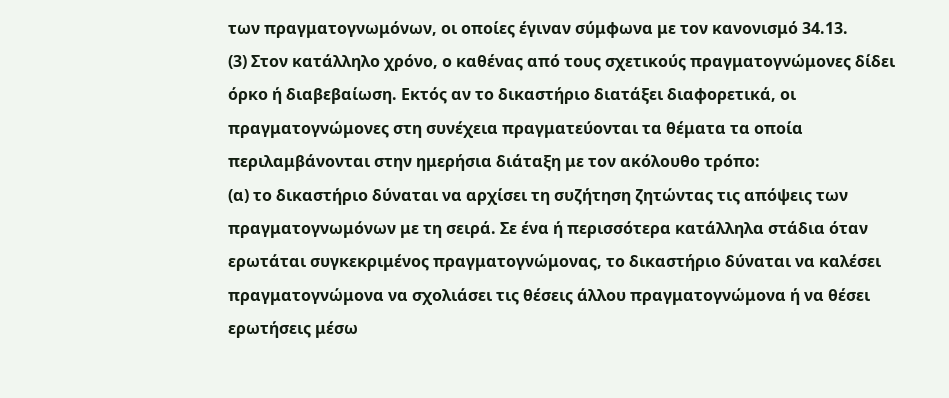των πραγματογνωμόνων, οι οποίες έγιναν σύμφωνα με τον κανονισμό 34.13.
(3) Στον κατάλληλο χρόνο, ο καθένας από τους σχετικούς πραγματογνώμονες δίδει όρκο ή διαβεβαίωση. Εκτός αν το δικαστήριο διατάξει διαφορετικά, οι πραγματογνώμονες στη συνέχεια πραγματεύονται τα θέματα τα οποία περιλαμβάνονται στην ημερήσια διάταξη με τον ακόλουθο τρόπο:
(α) το δικαστήριο δύναται να αρχίσει τη συζήτηση ζητώντας τις απόψεις των πραγματογνωμόνων με τη σειρά. Σε ένα ή περισσότερα κατάλληλα στάδια όταν ερωτάται συγκεκριμένος πραγματογνώμονας, το δικαστήριο δύναται να καλέσει πραγματογνώμονα να σχολιάσει τις θέσεις άλλου πραγματογνώμονα ή να θέσει ερωτήσεις μέσω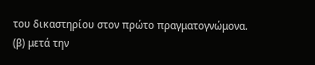του δικαστηρίου στον πρώτο πραγματογνώμονα.
(β) μετά την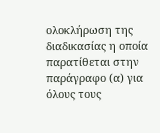ολοκλήρωση της διαδικασίας η οποία παρατίθεται στην παράγραφο (α) για όλους τους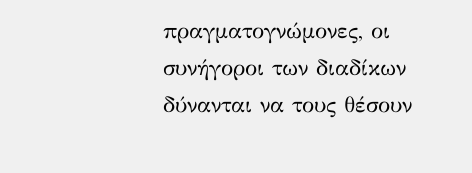πραγματογνώμονες, οι συνήγοροι των διαδίκων δύνανται να τους θέσουν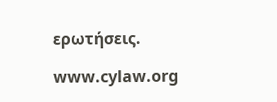ερωτήσεις.

www.cylaw.org